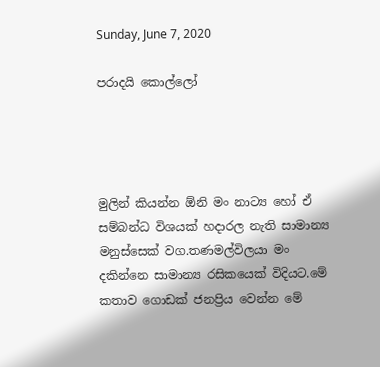Sunday, June 7, 2020

පරාදයි කොල්ලෝ




මුලින් කියන්න ඕනි මං නාට්‍ය හෝ ඒ සම්බන්ධ විශයක් හදාරල නැති සාමාන්‍ය මනුස්සෙක් වග.තණමල්විලයා මං දකින්නෙ සාමාන්‍ය රසිකයෙක් විදියට.මේ කතාව ගොඩක් ජනප්‍රිය වෙන්න මේ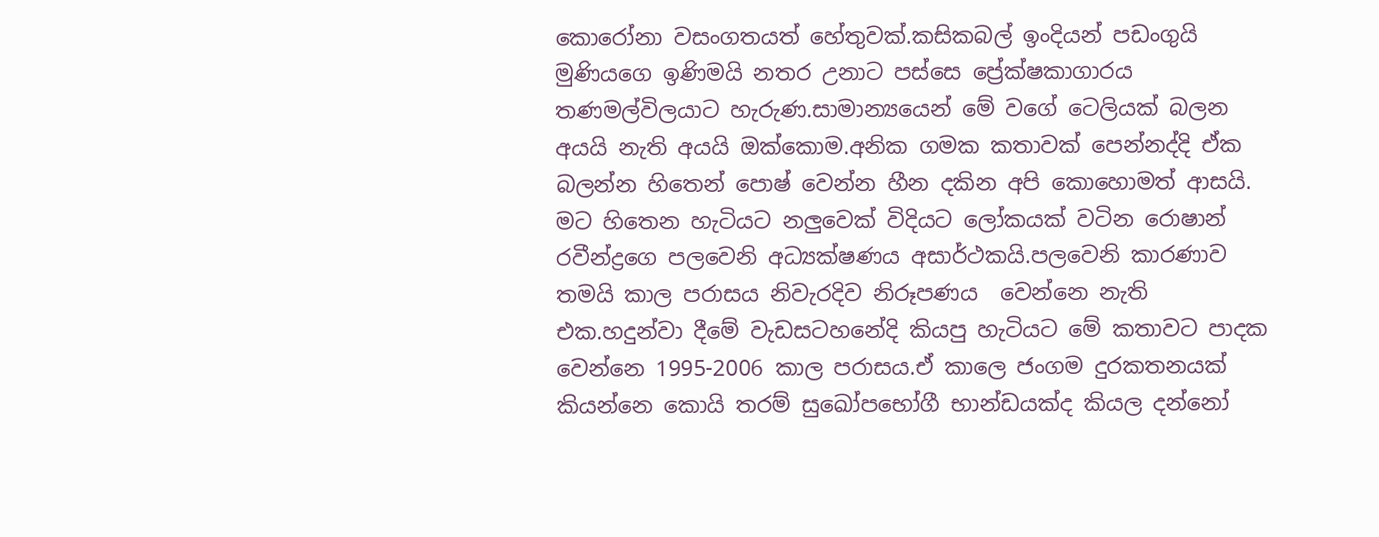කොරෝනා වසංගතයත් හේතුවක්.කසිකබල් ඉංදියන් පඩංගුයි මුණියගෙ ඉණිමයි නතර උනාට පස්සෙ ප්‍රේක්ෂකාගාරය තණමල්විලයාට හැරුණ.සාමාන්‍යයෙන් මේ වගේ ටෙලියක් බලන අයයි නැති අයයි ඔක්කොම.අනික ගමක කතාවක් පෙන්නද්දි ඒක බලන්න හිතෙන් පොෂ් වෙන්න හීන දකින අපි කොහොමත් ආසයි.
මට හිතෙන හැටියට නලුවෙක් විදියට ලෝකයක් වටින රොෂාන් රවීන්ද්‍රගෙ පලවෙනි අධ්‍යක්ෂණය අසාර්ථකයි.පලවෙනි කාරණාව තමයි කාල පරාසය නිවැරදිව නිරූපණය  වෙන්නෙ නැති එක.හදුන්වා දීමේ වැඩසටහනේදි කියපු හැටියට මේ කතාවට පාදක වෙන්නෙ 1995-2006 කාල පරාසය.ඒ කාලෙ ජංගම දුරකතනයක් කියන්නෙ කොයි තරම් සුඛෝපභෝගී භාන්ඩයක්ද කියල දන්නෝ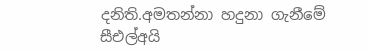දනිති.අමතන්නා හදුනා ගැනීමේ සීඑල්අයි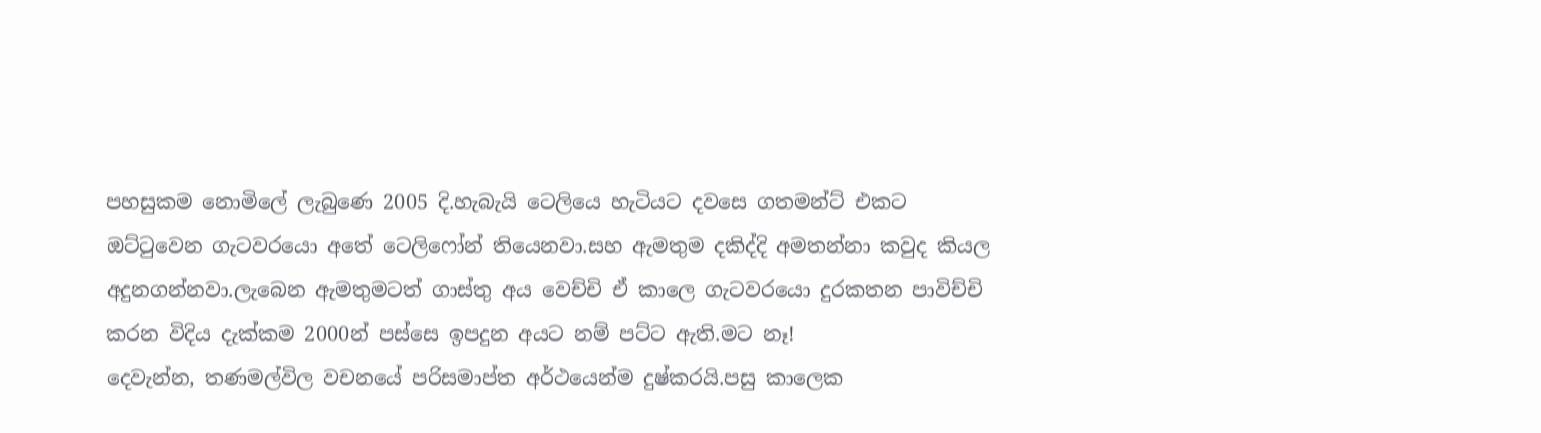පහසුකම නොමිලේ ලැබුණෙ 2005 දි.හැබැයි ටෙලියෙ හැටියට දවසෙ ගතමන්ට් එකට ඔට්ටුවෙන ගැටවරයො අතේ ටෙලිෆෝන් තියෙනවා.සහ ඇමතුම දකිද්දි අමතන්නා කවුද කියල අදුනගන්නවා.ලැබෙන ඇමතුමටත් ගාස්තු අය වෙච්චි ඒ කාලෙ ගැටවරයො දුරකතන පාවිච්චි කරන විදිය දැක්කම 2000න් පස්සෙ ඉපදුන අයට නම් පට්ට ඇති.මට නෑ!
දෙවැන්න, තණමල්විල වචනයේ පරිසමාප්ත අර්ථයෙන්ම දුෂ්කරයි.පසු කාලෙක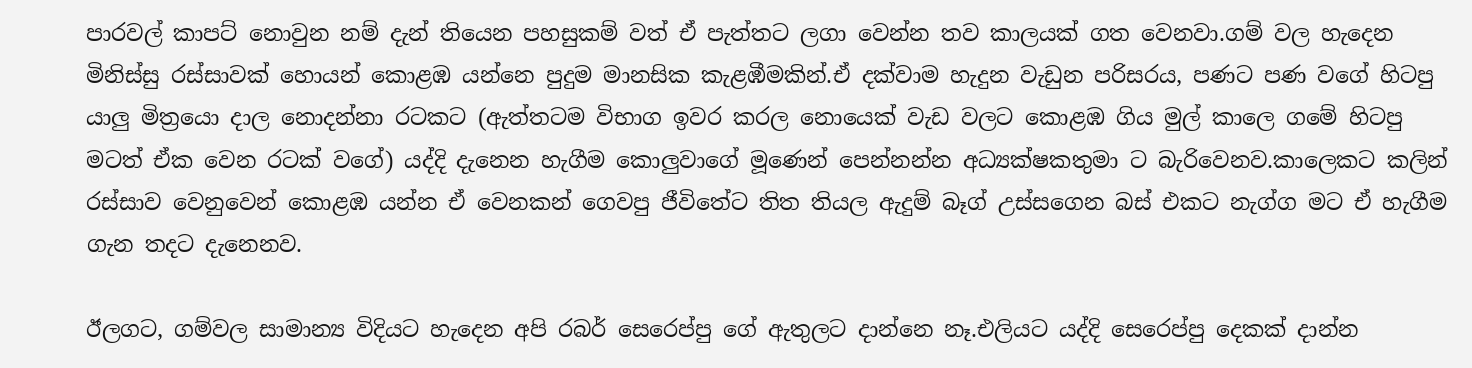පාරවල් කාපට් නොවුන නම් දැන් තියෙන පහසුකම් වත් ඒ පැත්තට ලගා වෙන්න තව කාලයක් ගත වෙනවා.ගම් වල හැදෙන මිනිස්සු රස්සාවක් හොයන් කොළඹ යන්නෙ පුදුම මානසික කැළඹීමකින්.ඒ දක්වාම හැදුන වැඩුන පරිසරය, පණට පණ වගේ හිටපු යාලු මිත්‍රයො දාල නොදන්නා රටකට (ඇත්තටම විභාග ඉවර කරල නොයෙක් වැඩ වලට කොළඹ ගිය මුල් කාලෙ ගමේ හිටපු මටත් ඒක වෙන රටක් වගේ) යද්දි දැනෙන හැගීම කොලුවාගේ මූණෙන් පෙන්නන්න අධ්‍යක්ෂකතුමා ට බැරිවෙනව.කාලෙකට කලින් රස්සාව වෙනුවෙන් කොළඹ යන්න ඒ වෙනකන් ගෙවපු ජීවිතේට තිත තියල ඇදුම් බෑග් උස්සගෙන බස් එකට නැග්ග මට ඒ හැගීම ගැන තදට දැනෙනව.

ඊලගට, ගම්වල සාමාන්‍ය විදියට හැදෙන අපි රබර් සෙරෙප්පු ගේ ඇතුලට දාන්නෙ නෑ.එලියට යද්දි සෙරෙප්පු දෙකක් දාන්න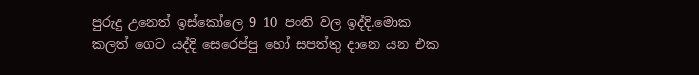පුරුදු උනෙත් ඉස්කෝලෙ 9 10 පංති වල ඉද්දි.මොක කලත් ගෙට යද්දි සෙරෙප්පු හෝ සපත්තු දානෙ යන එක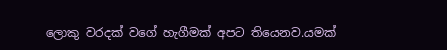ලොකු වරදක් වගේ හැගීමක් අපට තියෙනව.යමක්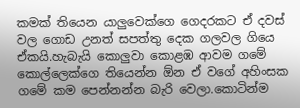කමක් තියෙන යාලුවෙක්ගෙ ගෙදරකට ඒ දවස් වල ගොඩ උනත් සපත්තු දෙක ගලවල ගියෙ  ඒකයි.හැබැයි කොලුවා කොළඹ ආවම ගමේ කොල්ලෙක්ගෙ තියෙන්න ඕන ඒ වගේ අහිංසක ගමේ කම පෙන්නන්න බැරි වෙලා.කොටින්ම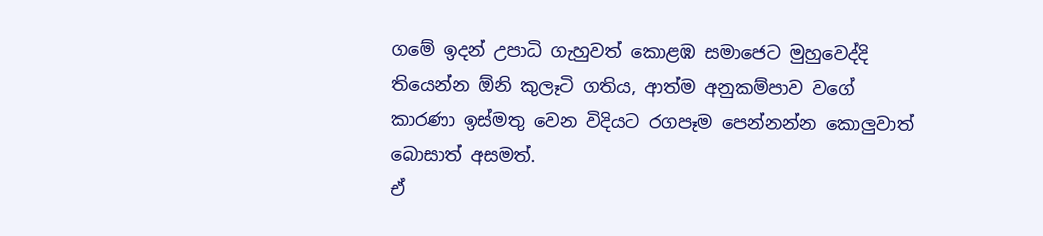ගමේ ඉදන් උපාධි ගැහුවත් කොළඹ සමාජෙට මුහුවෙද්දි තියෙන්න ඕනි කුලෑටි ගතිය, ආත්ම අනුකම්පාව වගේ කාරණා ඉස්මතු වෙන විදියට රගපෑම පෙන්නන්න කොලුවාත් බොසාත් අසමත්.
ඒ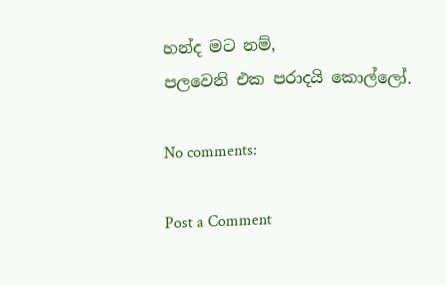හන්ද මට නම්,
පලවෙනි එක පරාදයි කොල්ලෝ.

No comments:

Post a Comment